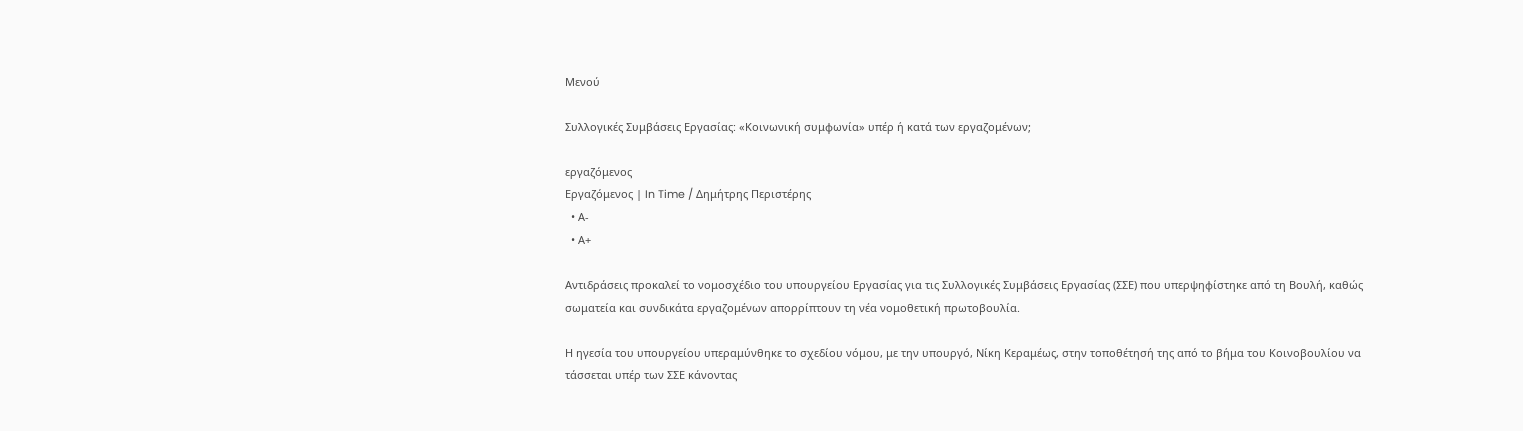Μενού

Συλλογικές Συμβάσεις Εργασίας: «Κοινωνική συμφωνία» υπέρ ή κατά των εργαζομένων;

εργαζόμενος
Εργαζόμενος | In Time / Δημήτρης Περιστέρης
  • Α-
  • Α+

Αντιδράσεις προκαλεί το νομοσχέδιο του υπουργείου Εργασίας για τις Συλλογικές Συμβάσεις Εργασίας (ΣΣΕ) που υπερψηφίστηκε από τη Βουλή, καθώς σωματεία και συνδικάτα εργαζομένων απορρίπτουν τη νέα νομοθετική πρωτοβουλία.

Η ηγεσία του υπουργείου υπεραμύνθηκε το σχεδίου νόμου, με την υπουργό, Νίκη Κεραμέως, στην τοποθέτησή της από το βήμα του Κοινοβουλίου να τάσσεται υπέρ των ΣΣΕ κάνοντας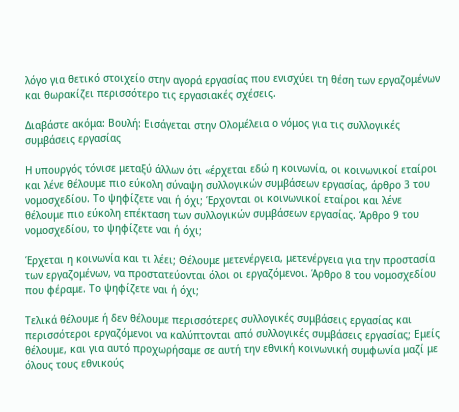λόγο για θετικό στοιχείο στην αγορά εργασίας που ενισχύει τη θέση των εργαζομένων και θωρακίζει περισσότερο τις εργασιακές σχέσεις.

Διαβάστε ακόμα: Βουλή: Εισάγεται στην Ολομέλεια ο νόμος για τις συλλογικές συμβάσεις εργασίας

Η υπουργός τόνισε μεταξύ άλλων ότι «έρχεται εδώ η κοινωνία, οι κοινωνικοί εταίροι και λένε θέλουμε πιο εύκολη σύναψη συλλογικών συμβάσεων εργασίας, άρθρο 3 του νομοσχεδίου. Το ψηφίζετε ναι ή όχι; Έρχονται οι κοινωνικοί εταίροι και λένε θέλουμε πιο εύκολη επέκταση των συλλογικών συμβάσεων εργασίας. Άρθρο 9 του νομοσχεδίου, το ψηφίζετε ναι ή όχι;

Έρχεται η κοινωνία και τι λέει; Θέλουμε μετενέργεια, μετενέργεια για την προστασία των εργαζομένων, να προστατεύονται όλοι οι εργαζόμενοι. Άρθρο 8 του νομοσχεδίου που φέραμε. Το ψηφίζετε ναι ή όχι;

Τελικά θέλουμε ή δεν θέλουμε περισσότερες συλλογικές συμβάσεις εργασίας και περισσότεροι εργαζόμενοι να καλύπτονται από συλλογικές συμβάσεις εργασίας; Εμείς θέλουμε, και για αυτό προχωρήσαμε σε αυτή την εθνική κοινωνική συμφωνία μαζί με όλους τους εθνικούς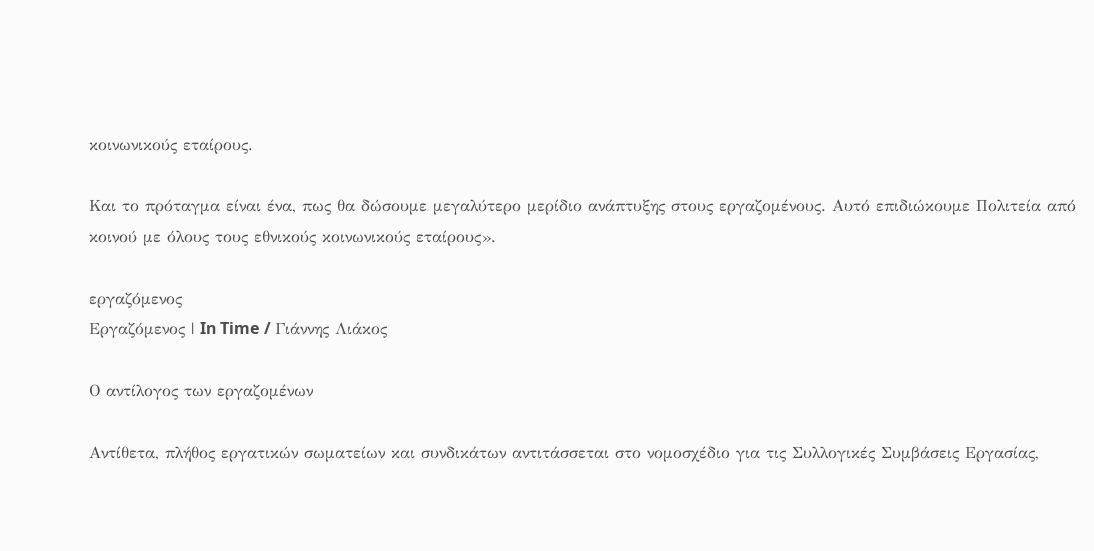κοινωνικούς εταίρους.

Και το πρόταγμα είναι ένα, πως θα δώσουμε μεγαλύτερο μερίδιο ανάπτυξης στους εργαζομένους. Αυτό επιδιώκουμε Πολιτεία από κοινού με όλους τους εθνικούς κοινωνικούς εταίρους».

εργαζόμενος
Εργαζόμενος | In Time / Γιάννης Λιάκος

Ο αντίλογος των εργαζομένων

Αντίθετα, πλήθος εργατικών σωματείων και συνδικάτων αντιτάσσεται στο νομοσχέδιο για τις Συλλογικές Συμβάσεις Εργασίας,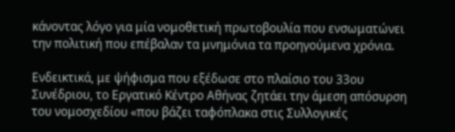κάνοντας λόγο για μία νομοθετική πρωτοβουλία που ενσωματώνει την πολιτική που επέβαλαν τα μνημόνια τα προηγούμενα χρόνια.

Ενδεικτικά, με ψήφισμα που εξέδωσε στο πλαίσιο του 33ου Συνέδριου, το Εργατικό Κέντρο Αθήνας ζητάει την άμεση απόσυρση του νομοσχεδίου «που βάζει ταφόπλακα στις Συλλογικές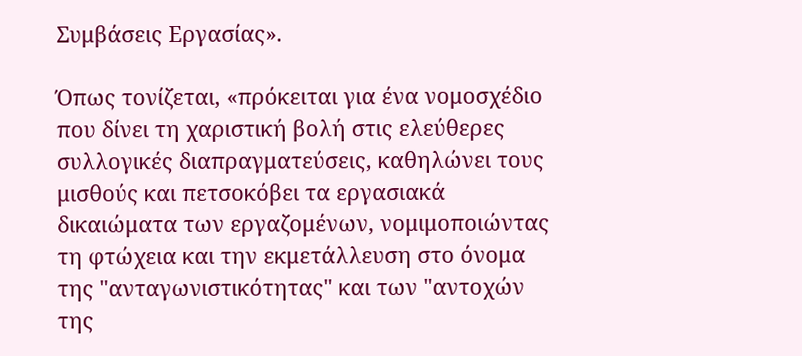Συμβάσεις Εργασίας».

Όπως τονίζεται, «πρόκειται για ένα νομοσχέδιο που δίνει τη χαριστική βολή στις ελεύθερες συλλογικές διαπραγματεύσεις, καθηλώνει τους μισθούς και πετσοκόβει τα εργασιακά δικαιώματα των εργαζομένων, νομιμοποιώντας τη φτώχεια και την εκμετάλλευση στο όνομα της "ανταγωνιστικότητας" και των "αντοχών της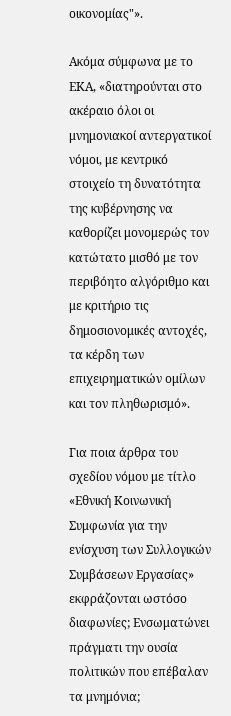οικονομίας"».

Ακόμα σύμφωνα με το ΕΚΑ, «διατηρούνται στο ακέραιο όλοι οι μνημονιακοί αντεργατικοί νόμοι, με κεντρικό στοιχείο τη δυνατότητα της κυβέρνησης να καθορίζει μονομερώς τον κατώτατο μισθό με τον περιβόητο αλγόριθμο και με κριτήριο τις δημοσιονομικές αντοχές, τα κέρδη των επιχειρηματικών ομίλων και τον πληθωρισμό».

Για ποια άρθρα του σχεδίου νόμου με τίτλο «Εθνική Κοινωνική Συμφωνία για την ενίσχυση των Συλλογικών Συμβάσεων Εργασίας» εκφράζονται ωστόσο διαφωνίες; Ενσωματώνει πράγματι την ουσία πολιτικών που επέβαλαν τα μνημόνια;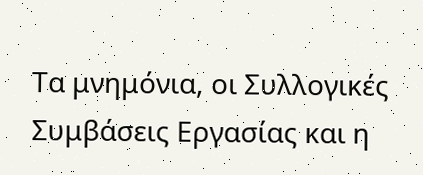Τα μνημόνια, οι Συλλογικές Συμβάσεις Εργασίας και η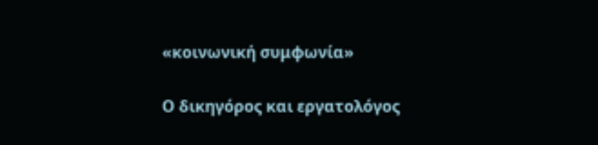«κοινωνική συμφωνία»

Ο δικηγόρος και εργατολόγος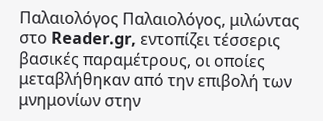Παλαιολόγος Παλαιολόγος, μιλώντας στο Reader.gr, εντοπίζει τέσσερις βασικές παραμέτρους, οι οποίες μεταβλήθηκαν από την επιβολή των μνημονίων στην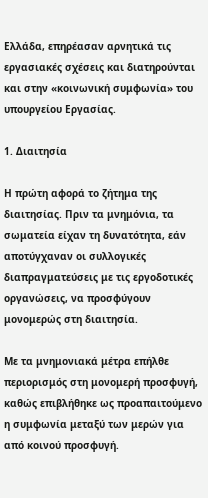Ελλάδα, επηρέασαν αρνητικά τις εργασιακές σχέσεις και διατηρούνται και στην «κοινωνική συμφωνία» του υπουργείου Εργασίας.

1. Διαιτησία

Η πρώτη αφορά το ζήτημα της διαιτησίας. Πριν τα μνημόνια, τα σωματεία είχαν τη δυνατότητα, εάν αποτύγχαναν οι συλλογικές διαπραγματεύσεις με τις εργοδοτικές οργανώσεις, να προσφύγουν μονομερώς στη διαιτησία.

Με τα μνημονιακά μέτρα επήλθε περιορισμός στη μονομερή προσφυγή, καθώς επιβλήθηκε ως προαπαιτούμενο η συμφωνία μεταξύ των μερών για από κοινού προσφυγή.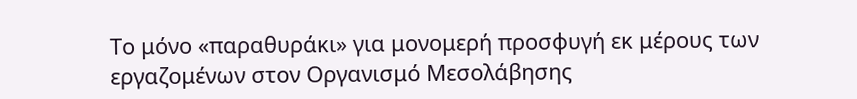Το μόνο «παραθυράκι» για μονομερή προσφυγή εκ μέρους των εργαζομένων στον Οργανισμό Μεσολάβησης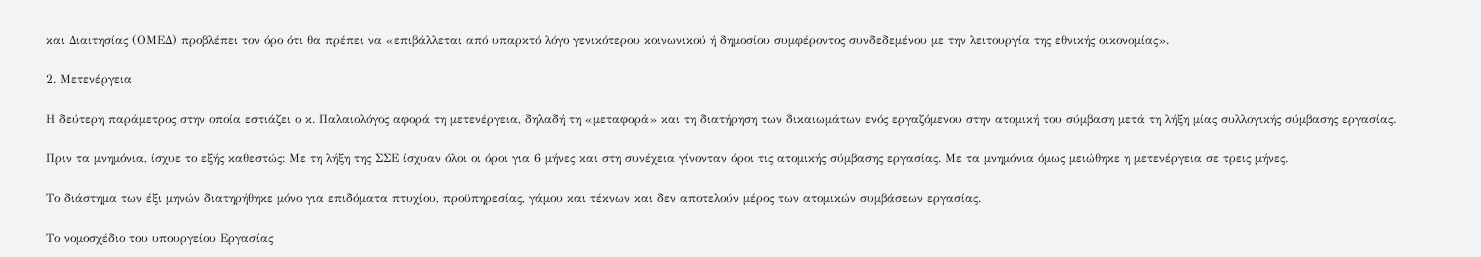και Διαιτησίας (ΟΜΕΔ) προβλέπει τον όρο ότι θα πρέπει να «επιβάλλεται από υπαρκτό λόγο γενικότερου κοινωνικού ή δημοσίου συμφέροντος συνδεδεμένου με την λειτουργία της εθνικής οικονομίας».

2. Μετενέργεια

Η δεύτερη παράμετρος στην οποία εστιάζει ο κ. Παλαιολόγος αφορά τη μετενέργεια, δηλαδή τη «μεταφορά» και τη διατήρηση των δικαιωμάτων ενός εργαζόμενου στην ατομική του σύμβαση μετά τη λήξη μίας συλλογικής σύμβασης εργασίας.

Πριν τα μνημόνια, ίσχυε το εξής καθεστώς: Με τη λήξη της ΣΣΕ ίσχυαν όλοι οι όροι για 6 μήνες και στη συνέχεια γίνονταν όροι τις ατομικής σύμβασης εργασίας. Με τα μνημόνια όμως μειώθηκε η μετενέργεια σε τρεις μήνες.

Το διάστημα των έξι μηνών διατηρήθηκε μόνο για επιδόματα πτυχίου, προϋπηρεσίας, γάμου και τέκνων και δεν αποτελούν μέρος των ατομικών συμβάσεων εργασίας.

Το νομοσχέδιο του υπουργείου Εργασίας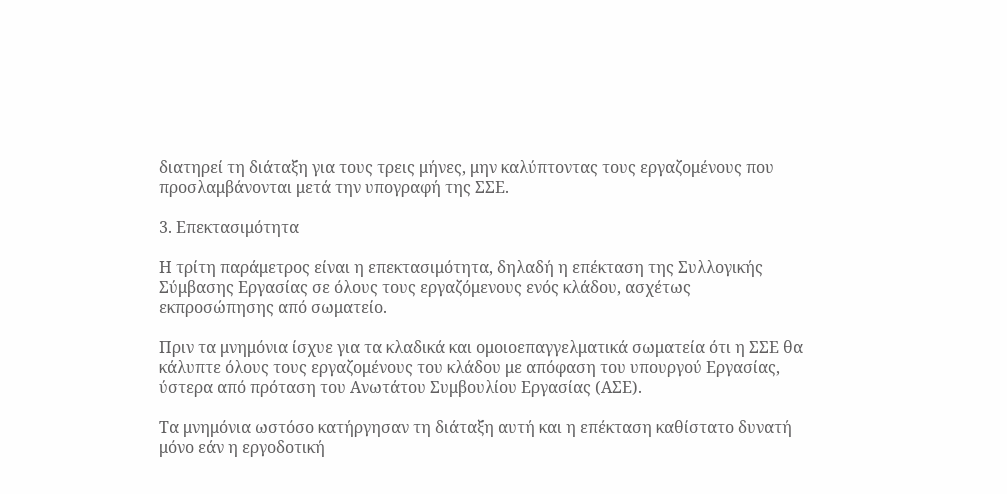διατηρεί τη διάταξη για τους τρεις μήνες, μην καλύπτοντας τους εργαζομένους που προσλαμβάνονται μετά την υπογραφή της ΣΣΕ.

3. Επεκτασιμότητα

Η τρίτη παράμετρος είναι η επεκτασιμότητα, δηλαδή η επέκταση της Συλλογικής Σύμβασης Εργασίας σε όλους τους εργαζόμενους ενός κλάδου, ασχέτως εκπροσώπησης από σωματείο.

Πριν τα μνημόνια ίσχυε για τα κλαδικά και ομοιοεπαγγελματικά σωματεία ότι η ΣΣΕ θα κάλυπτε όλους τους εργαζομένους του κλάδου με απόφαση του υπουργού Εργασίας, ύστερα από πρόταση του Ανωτάτου Συμβουλίου Εργασίας (ΑΣΕ).

Τα μνημόνια ωστόσο κατήργησαν τη διάταξη αυτή και η επέκταση καθίστατο δυνατή μόνο εάν η εργοδοτική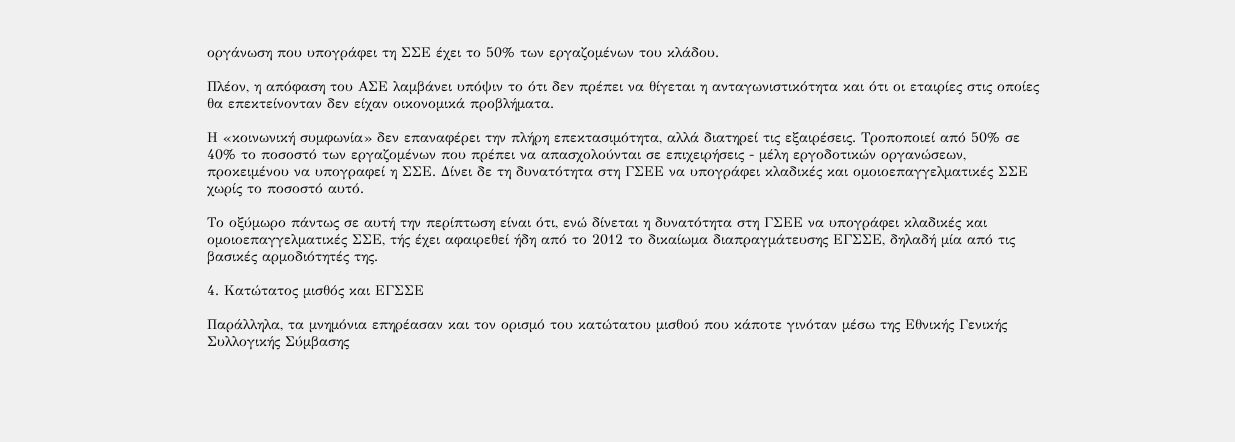οργάνωση που υπογράφει τη ΣΣΕ έχει το 50% των εργαζομένων του κλάδου.

Πλέον, η απόφαση του ΑΣΕ λαμβάνει υπόψιν το ότι δεν πρέπει να θίγεται η ανταγωνιστικότητα και ότι οι εταιρίες στις οποίες θα επεκτείνονταν δεν είχαν οικονομικά προβλήματα.

Η «κοινωνική συμφωνία» δεν επαναφέρει την πλήρη επεκτασιμότητα, αλλά διατηρεί τις εξαιρέσεις. Τροποποιεί από 50% σε 40% το ποσοστό των εργαζομένων που πρέπει να απασχολούνται σε επιχειρήσεις - μέλη εργοδοτικών οργανώσεων, προκειμένου να υπογραφεί η ΣΣΕ. Δίνει δε τη δυνατότητα στη ΓΣΕΕ να υπογράφει κλαδικές και ομοιοεπαγγελματικές ΣΣΕ χωρίς το ποσοστό αυτό.

Το οξύμωρο πάντως σε αυτή την περίπτωση είναι ότι, ενώ δίνεται η δυνατότητα στη ΓΣΕΕ να υπογράφει κλαδικές και ομοιοεπαγγελματικές ΣΣΕ, τής έχει αφαιρεθεί ήδη από το 2012 το δικαίωμα διαπραγμάτευσης ΕΓΣΣΕ, δηλαδή μία από τις βασικές αρμοδιότητές της.

4. Κατώτατος μισθός και ΕΓΣΣΕ

Παράλληλα, τα μνημόνια επηρέασαν και τον ορισμό του κατώτατου μισθού που κάποτε γινόταν μέσω της Εθνικής Γενικής Συλλογικής Σύμβασης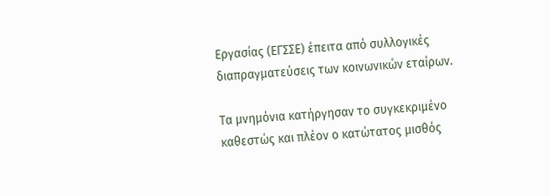Εργασίας (ΕΓΣΣΕ) έπειτα από συλλογικές διαπραγματεύσεις των κοινωνικών εταίρων.

Τα μνημόνια κατήργησαν το συγκεκριμένο καθεστώς και πλέον ο κατώτατος μισθός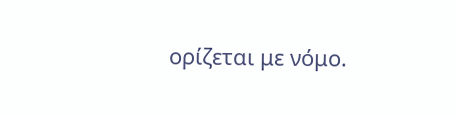ορίζεται με νόμο.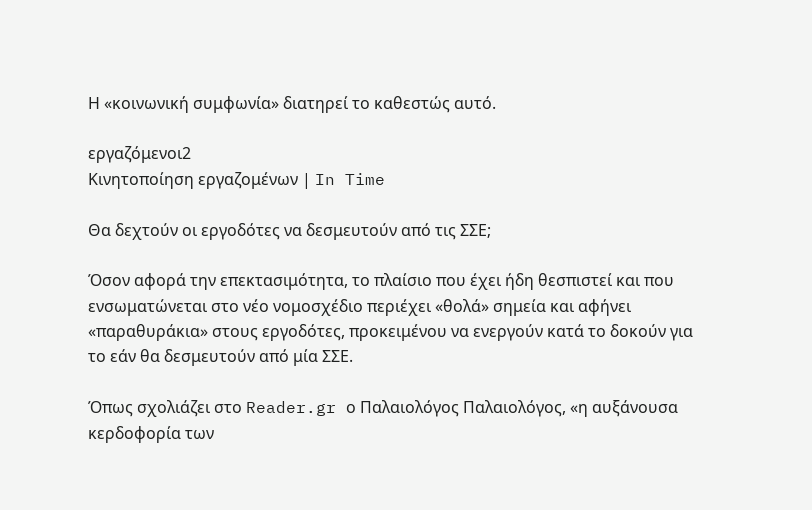Η «κοινωνική συμφωνία» διατηρεί το καθεστώς αυτό.

εργαζόμενοι2
Κινητοποίηση εργαζομένων | In Time

Θα δεχτούν οι εργοδότες να δεσμευτούν από τις ΣΣΕ;

Όσον αφορά την επεκτασιμότητα, το πλαίσιο που έχει ήδη θεσπιστεί και που ενσωματώνεται στο νέο νομοσχέδιο περιέχει «θολά» σημεία και αφήνει «παραθυράκια» στους εργοδότες, προκειμένου να ενεργούν κατά το δοκούν για το εάν θα δεσμευτούν από μία ΣΣΕ.

Όπως σχολιάζει στο Reader.gr ο Παλαιολόγος Παλαιολόγος, «η αυξάνουσα κερδοφορία των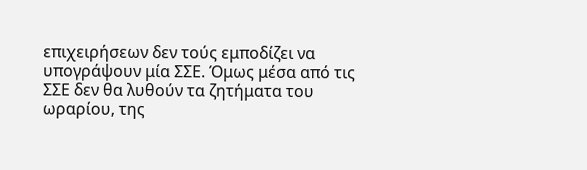επιχειρήσεων δεν τούς εμποδίζει να υπογράψουν μία ΣΣΕ. Όμως μέσα από τις ΣΣΕ δεν θα λυθούν τα ζητήματα του ωραρίου, της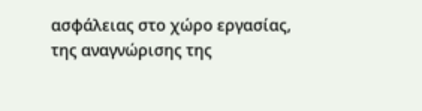ασφάλειας στο χώρο εργασίας, της αναγνώρισης της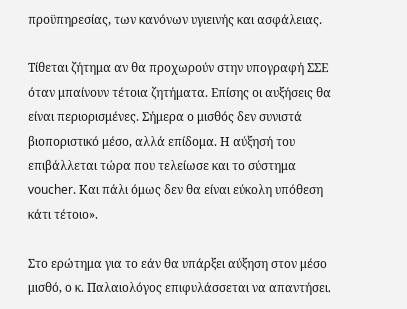προϋπηρεσίας, των κανόνων υγιεινής και ασφάλειας.

Τίθεται ζήτημα αν θα προχωρούν στην υπογραφή ΣΣΕ όταν μπαίνουν τέτοια ζητήματα. Επίσης οι αυξήσεις θα είναι περιορισμένες. Σήμερα ο μισθός δεν συνιστά βιοποριστικό μέσο, αλλά επίδομα. Η αύξησή του επιβάλλεται τώρα που τελείωσε και το σύστημα voucher. Και πάλι όμως δεν θα είναι εύκολη υπόθεση κάτι τέτοιο».

Στο ερώτημα για το εάν θα υπάρξει αύξηση στον μέσο μισθό, ο κ. Παλαιολόγος επιφυλάσσεται να απαντήσει.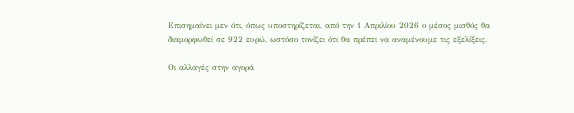Επισημαίνει μεν ότι, όπως υποστηρίζεται, από την 1 Απριλίου 2026 ο μέσος μισθός θα διαμορφωθεί σε 922 ευρώ, ωστόσο τονίζει ότι θα πρέπει να αναμένουμε τις εξελίξεις.

Οι αλλαγές στην αγορά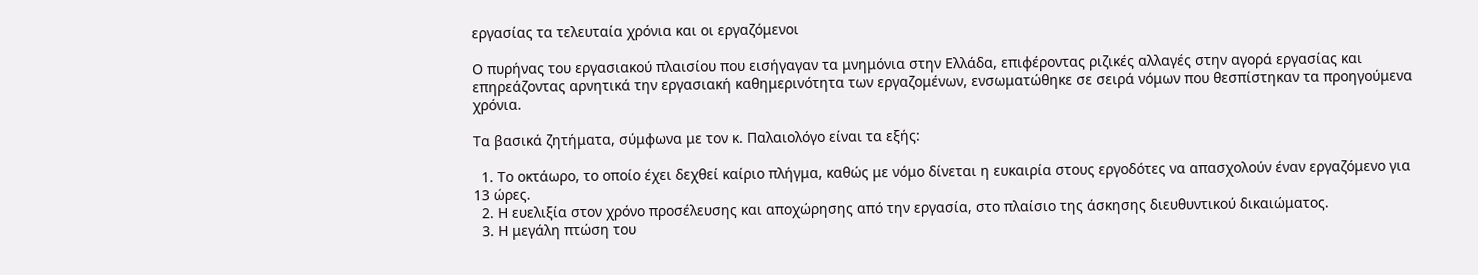εργασίας τα τελευταία χρόνια και οι εργαζόμενοι

Ο πυρήνας του εργασιακού πλαισίου που εισήγαγαν τα μνημόνια στην Ελλάδα, επιφέροντας ριζικές αλλαγές στην αγορά εργασίας και επηρεάζοντας αρνητικά την εργασιακή καθημερινότητα των εργαζομένων, ενσωματώθηκε σε σειρά νόμων που θεσπίστηκαν τα προηγούμενα χρόνια.

Τα βασικά ζητήματα, σύμφωνα με τον κ. Παλαιολόγο είναι τα εξής:

  1. Το οκτάωρο, το οποίο έχει δεχθεί καίριο πλήγμα, καθώς με νόμο δίνεται η ευκαιρία στους εργοδότες να απασχολούν έναν εργαζόμενο για 13 ώρες.
  2. Η ευελιξία στον χρόνο προσέλευσης και αποχώρησης από την εργασία, στο πλαίσιο της άσκησης διευθυντικού δικαιώματος.
  3. Η μεγάλη πτώση του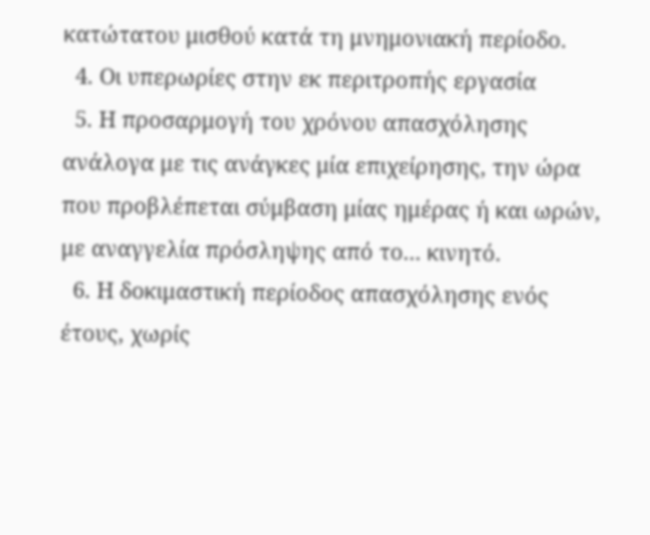κατώτατου μισθού κατά τη μνημονιακή περίοδο.
  4. Οι υπερωρίες στην εκ περιτροπής εργασία
  5. Η προσαρμογή του χρόνου απασχόλησης ανάλογα με τις ανάγκες μία επιχείρησης, την ώρα που προβλέπεται σύμβαση μίας ημέρας ή και ωρών, με αναγγελία πρόσληψης από το... κινητό.
  6. Η δοκιμαστική περίοδος απασχόλησης ενός έτους, χωρίς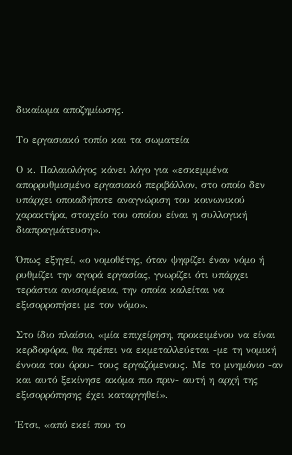δικαίωμα αποζημίωσης.

Το εργασιακό τοπίο και τα σωματεία

Ο κ. Παλαιολόγος κάνει λόγο για «εσκεμμένα απορρυθμισμένο εργασιακό περιβάλλον, στο οποίο δεν υπάρχει οποιαδήποτε αναγνώριση του κοινωνικού χαρακτήρα, στοιχείο του οποίου είναι η συλλογική διαπραγμάτευση».

Όπως εξηγεί, «ο νομοθέτης, όταν ψηφίζει έναν νόμο ή ρυθμίζει την αγορά εργασίας, γνωρίζει ότι υπάρχει τεράστια ανισομέρεια, την οποία καλείται να εξισορροπήσει με τον νόμο».

Στο ίδιο πλαίσιο, «μία επιχείρηση, προκειμένου να είναι κερδοφόρα, θα πρέπει να εκμεταλλεύεται -με τη νομική έννοια του όρου- τους εργαζόμενους. Με το μνημόνιο -αν και αυτό ξεκίνησε ακόμα πιο πριν- αυτή η αρχή της εξισορρόπησης έχει καταργηθεί».

Έτσι, «από εκεί που το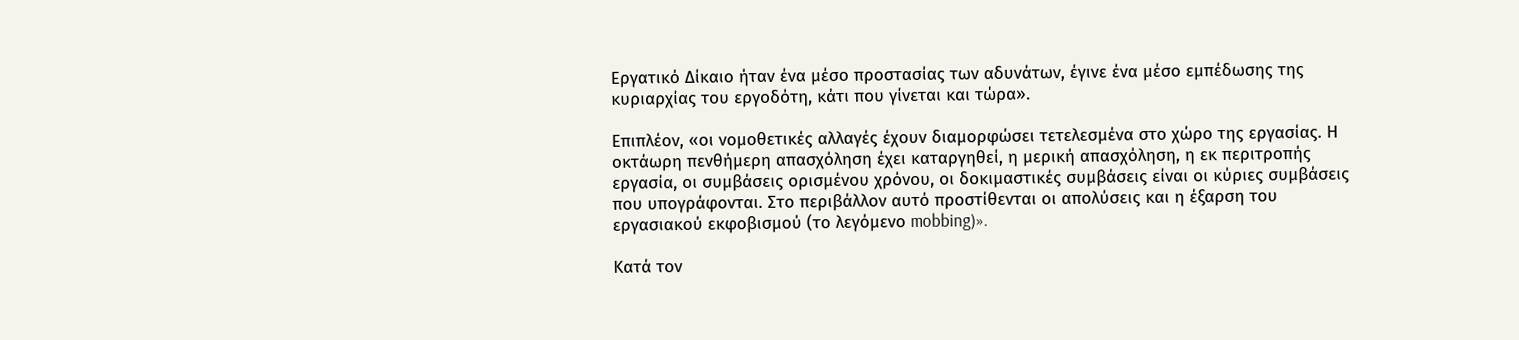Εργατικό Δίκαιο ήταν ένα μέσο προστασίας των αδυνάτων, έγινε ένα μέσο εμπέδωσης της κυριαρχίας του εργοδότη, κάτι που γίνεται και τώρα».

Επιπλέον, «οι νομοθετικές αλλαγές έχουν διαμορφώσει τετελεσμένα στο χώρο της εργασίας. Η οκτάωρη πενθήμερη απασχόληση έχει καταργηθεί, η μερική απασχόληση, η εκ περιτροπής εργασία, οι συμβάσεις ορισμένου χρόνου, οι δοκιμαστικές συμβάσεις είναι οι κύριες συμβάσεις που υπογράφονται. Στο περιβάλλον αυτό προστίθενται οι απολύσεις και η έξαρση του εργασιακού εκφοβισμού (το λεγόμενο mobbing)».

Κατά τον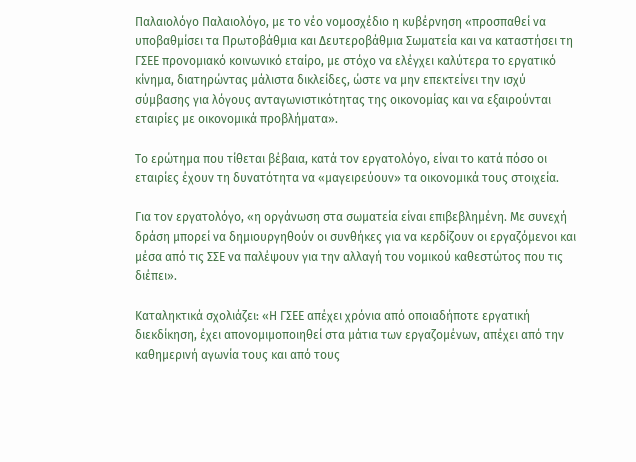Παλαιολόγο Παλαιολόγο, με το νέο νομοσχέδιο η κυβέρνηση «προσπαθεί να υποβαθμίσει τα Πρωτοβάθμια και Δευτεροβάθμια Σωματεία και να καταστήσει τη ΓΣΕΕ προνομιακό κοινωνικό εταίρο, με στόχο να ελέγχει καλύτερα το εργατικό κίνημα, διατηρώντας μάλιστα δικλείδες, ώστε να μην επεκτείνει την ισχύ σύμβασης για λόγους ανταγωνιστικότητας της οικονομίας και να εξαιρούνται εταιρίες με οικονομικά προβλήματα».

Το ερώτημα που τίθεται βέβαια, κατά τον εργατολόγο, είναι το κατά πόσο οι εταιρίες έχουν τη δυνατότητα να «μαγειρεύουν» τα οικονομικά τους στοιχεία.

Για τον εργατολόγο, «η οργάνωση στα σωματεία είναι επιβεβλημένη. Με συνεχή δράση μπορεί να δημιουργηθούν οι συνθήκες για να κερδίζουν οι εργαζόμενοι και μέσα από τις ΣΣΕ να παλέψουν για την αλλαγή του νομικού καθεστώτος που τις διέπει».

Καταληκτικά σχολιάζει: «Η ΓΣΕΕ απέχει χρόνια από οποιαδήποτε εργατική διεκδίκηση, έχει απονομιμοποιηθεί στα μάτια των εργαζομένων, απέχει από την καθημερινή αγωνία τους και από τους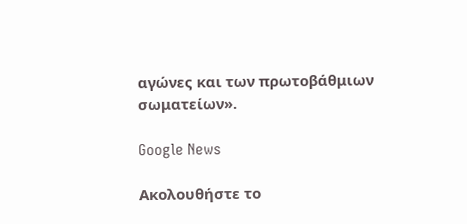αγώνες και των πρωτοβάθμιων σωματείων».

Google News

Ακολουθήστε το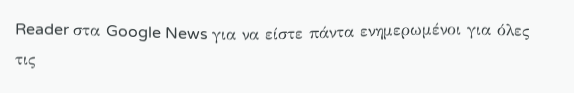Reader στα Google News για να είστε πάντα ενημερωμένοι για όλες τις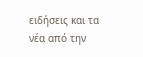ειδήσεις και τα νέα από την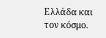Ελλάδα και τον κόσμο.